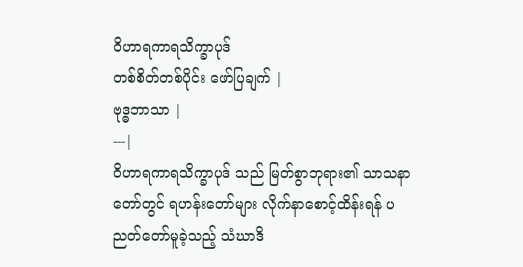ဝိဟာရကာရသိက္ခာပုဒ်
တစ်စိတ်တစ်ပိုင်း ဖော်ပြချက် |
ဗုဒ္ဓဘာသာ |
---|
ဝိဟာရကာရသိက္ခာပုဒ် သည် မြတ်စွာဘုရား၏ သာသနာတော်တွင် ရဟန်းတော်များ လိုက်နာစောင့်ထိန်းရန် ပညတ်တော်မူခဲ့သည့် သံဃာဒိ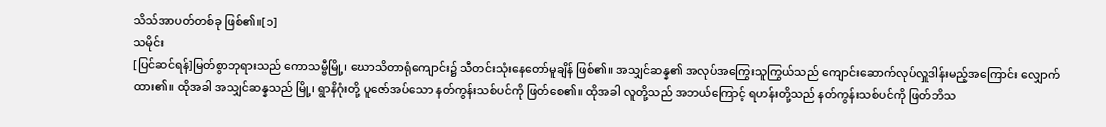သိသ်အာပတ်တစ်ခု ဖြစ်၏။[၁]
သမိုင်း
[ပြင်ဆင်ရန်]မြတ်စွာဘုရားသည် ကောသမ္ဗီမြို့၊ ဃောသိတာရုံကျောင်း၌ သီတင်းသုံးနေတော်မူချိန် ဖြစ်၏။ အသျှင်ဆန္န၏ အလုပ်အကြွေးသူကြွယ်သည် ကျောင်းဆောက်လုပ်လှူဒါန်းမည့်အကြောင်း လျှောက်ထား၏။ ထိုအခါ အသျှင်ဆန္နသည် မြို့၊ ရွာနိဂုံးတို့ ပူဇော်အပ်သော နတ်ကွန်းသစ်ပင်ကို ဖြတ်စေ၏။ ထိုအခါ လူတို့သည် အဘယ်ကြောင့် ရဟန်းတို့သည် နတ်ကွန်းသစ်ပင်ကို ဖြတ်ဘိသ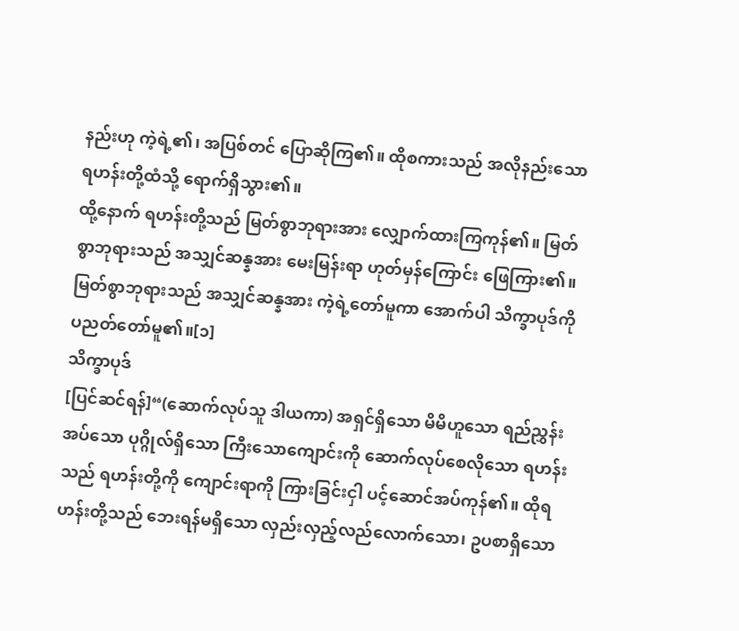နည်းဟု ကဲ့ရဲ့၏၊ အပြစ်တင် ပြောဆိုကြ၏။ ထိုစကားသည် အလိုနည်းသော ရဟန်းတို့ထံသို့ ရောက်ရှိသွား၏။
ထို့နောက် ရဟန်းတို့သည် မြတ်စွာဘုရားအား လျှောက်ထားကြကုန်၏။ မြတ်စွာဘုရားသည် အသျှင်ဆန္နအား မေးမြန်းရာ ဟုတ်မှန်ကြောင်း ဖြေကြား၏။ မြတ်စွာဘုရားသည် အသျှင်ဆန္နအား ကဲ့ရဲ့တော်မူကာ အောက်ပါ သိက္ခာပုဒ်ကို ပညတ်တော်မူ၏။[၁]
သိက္ခာပုဒ်
[ပြင်ဆင်ရန်]“(ဆောက်လုပ်သူ ဒါယကာ) အရှင်ရှိသော မိမိဟူသော ရည်ညွှန်းအပ်သော ပုဂ္ဂိုလ်ရှိသော ကြီးသောကျောင်းကို ဆောက်လုပ်စေလိုသော ရဟန်းသည် ရဟန်းတို့ကို ကျောင်းရာကို ကြားခြင်းငှါ ပင့်ဆောင်အပ်ကုန်၏။ ထိုရဟန်းတို့သည် ဘေးရန်မရှိသော လှည်းလှည့်လည်လောက်သော၊ ဥပစာရှိသော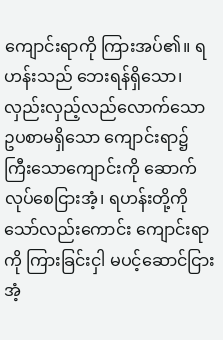ကျောင်းရာကို ကြားအပ်၏။ ရဟန်းသည် ဘေးရန်ရှိသော၊ လှည်းလှည့်လည်လောက်သော ဥပစာမရှိသော ကျောင်းရာ၌ ကြီးသောကျောင်းကို ဆောက်လုပ်စေငြားအံ့၊ ရဟန်းတို့ကိုသော်လည်းကောင်း ကျောင်းရာကို ကြားခြင်းငှါ မပင့်ဆောင်ငြားအံ့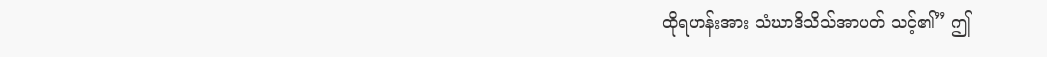ထိုရဟန်းအား သံဃာဒိသိသ်အာပတ် သင့်၏” ဤ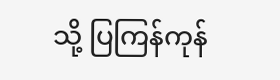သို့ ပြကြန်ကုန်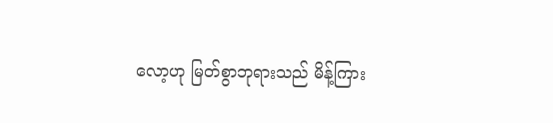လော့ဟု မြတ်စွာဘုရားသည် မိန့်ကြား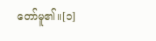တော်မူ၏။[၁]